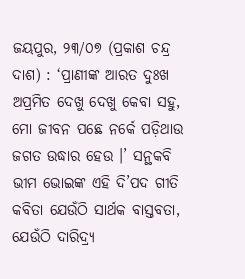ଜୟପୁର, ୨୩/୦୭ (ପ୍ରକାଶ ଚନ୍ଦ୍ର ଦାଶ) : ‘ପ୍ରାଣୀଙ୍କ ଆରତ ଦୁଃଖ ଅପ୍ରମିତ ଦେଖୁ ଦେଖୁ କେବା ସହୁ, ମୋ ଜୀବନ ପଛେ ନର୍କେ ପଡ଼ିଥାଉ ଜଗତ ଉଦ୍ଧାର ହେଉ ।’ ସନ୍ଥକବି ଭୀମ ଭୋଇଙ୍କ ଏହି ଦି’ପଦ ଗୀତି କବିତା ଯେଉଁଠି ସାର୍ଥକ ବାସ୍ତବତା, ଯେଉଁଠି ଦାରିଦ୍ର୍ୟ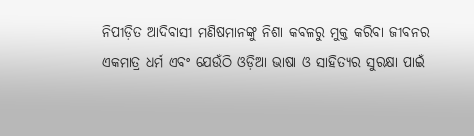ନିପୀଡ଼ିତ ଆଦିବାସୀ ମଣିଷମାନଙ୍କୁ ନିଶା କବଳରୁ ମୁକ୍ତ କରିବା ଜୀବନର ଏକମାତ୍ର ଧର୍ମ ଏବଂ ଯେଉଁଠି ଓଡ଼ିଆ ଭାଷା ଓ ସାହିତ୍ୟର ସୁରକ୍ଷା ପାଇଁ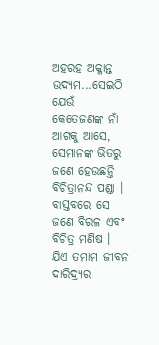ଅହରହ ଅକ୍ଳାନ୍ତ ଉଦ୍ୟମ...ସେଇଠି ଯେଉଁ କେତେଜଣଙ୍କ ନାଁ ଆଗକୁ ଆସେ, ସେମାନଙ୍କ ଭିତରୁ ଜଣେ ହେଉଛନ୍ତି ବିଚିତ୍ରାନନ୍ଦ ପଣ୍ଡା । ବାସ୍ତବରେ ସେ ଜଣେ ବିରଳ ଏବଂ ବିଚିତ୍ର ମଣିଷ । ଯିଏ ତମାମ ଜୀବନ ଦାରିଦ୍ର୍ୟର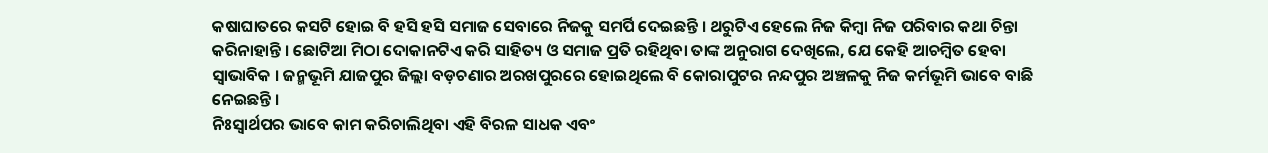କଷାଘାତରେ କସଟି ହୋଇ ବି ହସି ହସି ସମାଜ ସେବାରେ ନିଜକୁ ସମର୍ପି ଦେଇଛନ୍ତି । ଥରୁଟିଏ ହେଲେ ନିଜ କିମ୍ବା ନିଜ ପରିବାର କଥା ଚିନ୍ତା କରିନାହାନ୍ତି । ଛୋଟିଆ ମିଠା ଦୋକାନଟିଏ କରି ସାହିତ୍ୟ ଓ ସମାଜ ପ୍ରତି ରହିଥିବା ତାଙ୍କ ଅନୁରାଗ ଦେଖିଲେ, ଯେ କେହି ଆଚମ୍ବିତ ହେବା ସ୍ୱାଭାବିକ । ଜନ୍ମଭୂମି ଯାଜପୁର ଜିଲ୍ଲା ବଡ଼ଚଣାର ଅରଖପୁରରେ ହୋଇଥିଲେ ବି କୋରାପୁଟର ନନ୍ଦପୁର ଅଞ୍ଚଳକୁ ନିଜ କର୍ମଭୂମି ଭାବେ ବାଛି ନେଇଛନ୍ତି ।
ନିଃସ୍ୱାର୍ଥପର ଭାବେ କାମ କରିଚାଲିଥିବା ଏହି ବିରଳ ସାଧକ ଏବଂ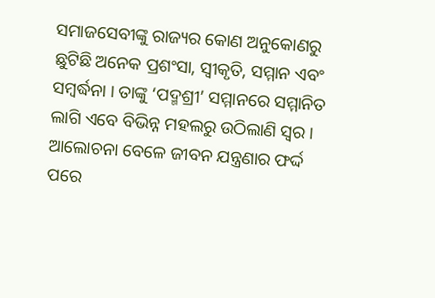ସମାଜସେବୀଙ୍କୁ ରାଜ୍ୟର କୋଣ ଅନୁକୋଣରୁ ଛୁଟିଛି ଅନେକ ପ୍ରଶଂସା, ସ୍ୱୀକୃତି, ସମ୍ମାନ ଏବଂ ସମ୍ବର୍ଦ୍ଧନା । ତାଙ୍କୁ ‘ପଦ୍ମଶ୍ରୀ’ ସମ୍ମାନରେ ସମ୍ମାନିତ ଲାଗି ଏବେ ବିଭିନ୍ନ ମହଲରୁ ଉଠିଲାଣି ସ୍ୱର । ଆଲୋଚନା ବେଳେ ଜୀବନ ଯନ୍ତ୍ରଣାର ଫର୍ଦ୍ଦ ପରେ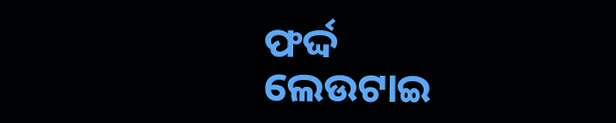ଫର୍ଦ୍ଦ ଲେଉଟାଇ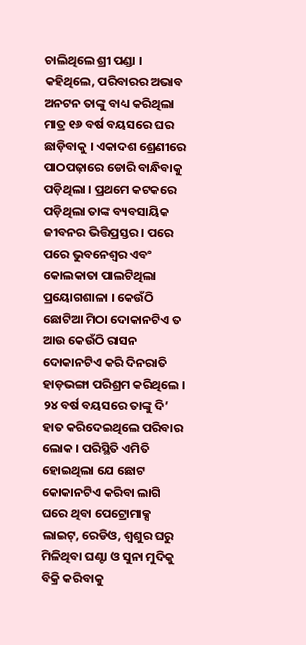ଚାଲିଥିଲେ ଶ୍ରୀ ପଣ୍ଡା । କହିଥିଲେ, ପରିବାରର ଅଭାବ ଅନଟନ ତାଙ୍କୁ ବାଧ୍ୟ କରିଥିଲା ମାତ୍ର ୧୬ ବର୍ଷ ବୟସରେ ଘର ଛାଡ଼ିବାକୁ । ଏକାଦଶ ଶ୍ରେଣୀରେ ପାଠପଢ଼ାରେ ଡୋରି ବାନ୍ଧିବାକୁ ପଡ଼ିଥିଲା । ପ୍ରଥମେ କଟକରେ ପଡ଼ିଥିଲା ତାଙ୍କ ବ୍ୟବସାୟିକ ଜୀବନର ଭିତ୍ତିପ୍ରସ୍ତର । ପରେ ପରେ ଭୁବନେଶ୍ୱର ଏବଂ କୋଲକାତା ପାଲଟିଥିଲା ପ୍ରୟୋଗଶାଳା । କେଉଁଠି ଛୋଟିଆ ମିଠା ଦୋକାନଟିଏ ତ ଆଉ କେଉଁଠି ରାସନ ଦୋକାନଟିଏ କରି ଦିନରାତି ହାଡ଼ଭଙ୍ଗା ପରିଶ୍ରମ କରିଥିଲେ । ୨୪ ବର୍ଷ ବୟସରେ ତାଙ୍କୁ ଦି’ ହାତ କରିଦେଇଥିଲେ ପରିବାର ଲୋକ । ପରିସ୍ଥିତି ଏମିତି ହୋଇଥିଲା ଯେ ଛୋଟ କୋକାନଟିଏ କରିବା ଲାଗି ଘରେ ଥିବା ପେଟ୍ରୋମାକ୍ସ ଲାଇଟ୍, ରେଡିଓ, ଶ୍ୱଶୁର ଘରୁ ମିଳିଥିବା ଘଣ୍ଟା ଓ ସୁନା ମୁଦିକୁ ବିକ୍ରି କରିବାକୁ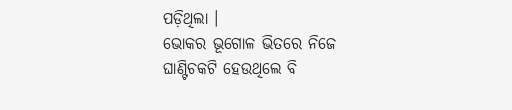ପଡ଼ିଥିଲା ।
ଭୋକର ଭୂଗୋଳ ଭିତରେ ନିଜେ ଘାଣ୍ଟିଚକଟି ହେଉଥିଲେ ବି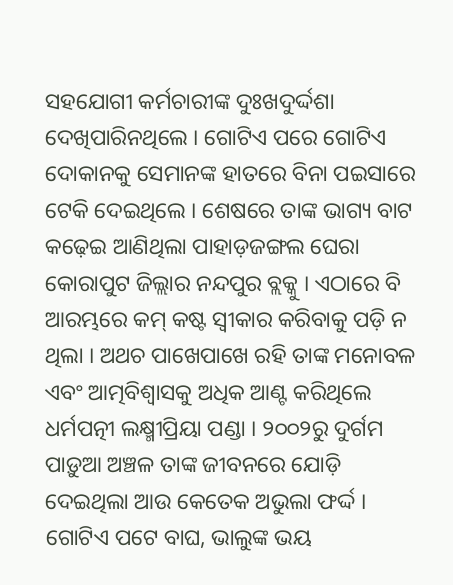ସହଯୋଗୀ କର୍ମଚାରୀଙ୍କ ଦୁଃଖଦୁର୍ଦ୍ଦଶା ଦେଖିପାରିନଥିଲେ । ଗୋଟିଏ ପରେ ଗୋଟିଏ ଦୋକାନକୁ ସେମାନଙ୍କ ହାତରେ ବିନା ପଇସାରେ ଟେକି ଦେଇଥିଲେ । ଶେଷରେ ତାଙ୍କ ଭାଗ୍ୟ ବାଟ କଢ଼େଇ ଆଣିଥିଲା ପାହାଡ଼ଜଙ୍ଗଲ ଘେରା କୋରାପୁଟ ଜିଲ୍ଲାର ନନ୍ଦପୁର ବ୍ଲକ୍କୁ । ଏଠାରେ ବି ଆରମ୍ଭରେ କମ୍ କଷ୍ଟ ସ୍ୱୀକାର କରିବାକୁ ପଡ଼ି ନ ଥିଲା । ଅଥଚ ପାଖେପାଖେ ରହି ତାଙ୍କ ମନୋବଳ ଏବଂ ଆତ୍ମବିଶ୍ୱାସକୁ ଅଧିକ ଆଣ୍ଟ କରିଥିଲେ ଧର୍ମପତ୍ନୀ ଲକ୍ଷ୍ମୀପ୍ରିୟା ପଣ୍ଡା । ୨୦୦୨ରୁ ଦୁର୍ଗମ ପାଡ଼ୁଆ ଅଞ୍ଚଳ ତାଙ୍କ ଜୀବନରେ ଯୋଡ଼ି ଦେଇଥିଲା ଆଉ କେତେକ ଅଭୁଲା ଫର୍ଦ୍ଦ । ଗୋଟିଏ ପଟେ ବାଘ, ଭାଲୁଙ୍କ ଭୟ